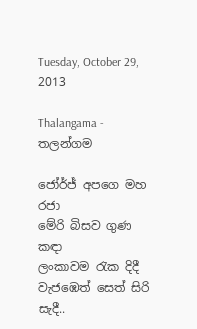Tuesday, October 29, 2013

Thalangama - තලන්ගම

ජෝර්ජ් අපගෙ මහ රජා
මේරි බිසව ගුණ කඳා
ලංකාවම රැක දිදී
වැජඹෙත් සෙත් සිරි සැදී..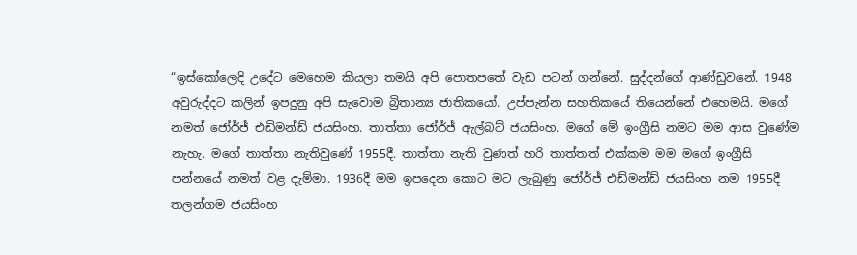“ඉස්කෝලෙදි උදේට මෙහෙම කියලා තමයි අපි පොතපතේ වැඩ පටන් ගන්නේ. සුද්දන්ගේ ආණ්ඩුවනේ. 1948 අවුරුද්දට කලින් ඉපදුනු අපි සැවොම බ්‍රිතාන්‍ය ජාතිකයෝ. උප්පැන්න සහතිකයේ තියෙන්නේ එහෙමයි. මගේ නමත් ජෝර්ජ් එඩිමන්ඩ් ජයසිංහ. තාත්තා ජෝර්ජ් ඇල්බට් ජයසිංහ. මගේ මේ ඉංග්‍රීසි නමට මම ආස වුණේම නැහැ. මගේ තාත්තා නැතිවුණේ 1955දී. තාත්තා නැති වුණත් හරි තාත්තත් එක්කම මම මගේ ඉංග්‍රීසි පන්නයේ නමත් වළ දැම්මා. 1936දී මම ඉපදෙන කොට මට ලැබුණු ජෝර්ජ් එඩ්මන්ඩ් ජයසිංහ නම 1955දී තලන්ගම ජයසිංහ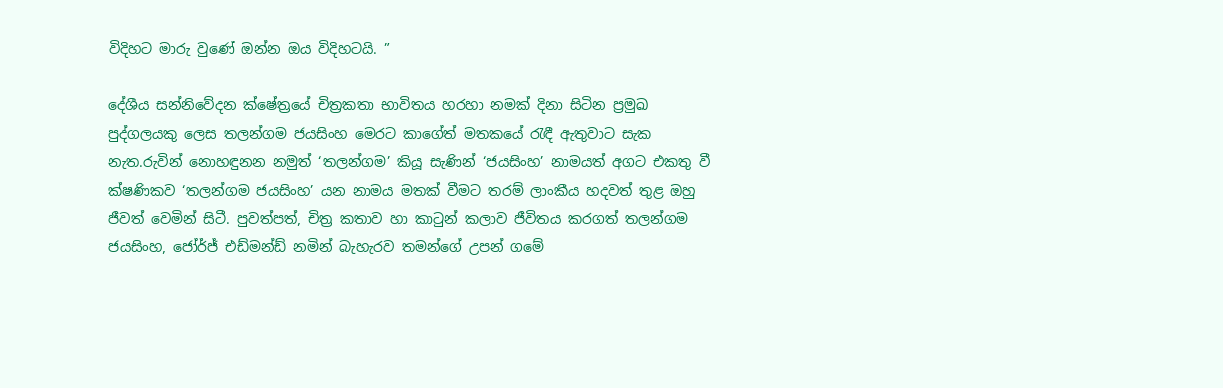විදිහට මාරු වුණේ ඔන්න ඔය විදිහටයි. ”

දේශීය සන්නිවේදන ක්ෂේත්‍රයේ චිත්‍රකතා භාවිතය හරහා නමක් දිනා සිටින ප්‍රමුඛ පුද්ගලයකු ලෙස තලන්ගම ජයසිංහ මෙරට කාගේත් මතකයේ රැඳී ඇතුවාට සැක නැත.රුවින් නොහඳුනන නමුත් ‘තලන්ගම’ කියූ සැණින් ‘ජයසිංහ’ නාමයත් අගට එකතු වී ක්ෂණිකව ‘තලන්ගම ජයසිංහ’ යන නාමය මතක් වීමට තරම් ලාංකීය හදවත් තුළ ඔහු ජීවත් වෙමින් සිටී. පුවත්පත්, චිත්‍ර කතාව හා කාටුන් කලාව ජීවිතය කරගත් තලන්ගම ජයසිංහ, ජෝර්ජ් එඩ්මන්ඩ් නමින් බැහැරව තමන්ගේ උපන් ගමේ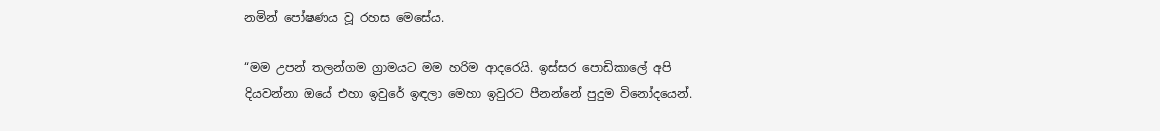නමින් පෝෂණය වූ රහස මෙසේය.

“මම උපන් තලන්ගම ග්‍රාමයට මම හරිම ආදරෙයි. ඉස්සර පොඩිකාලේ අපි දියවන්නා ඔයේ එහා ඉවුරේ ඉඳලා මෙහා ඉවුරට පීනන්නේ පුදුම විනෝදයෙන්.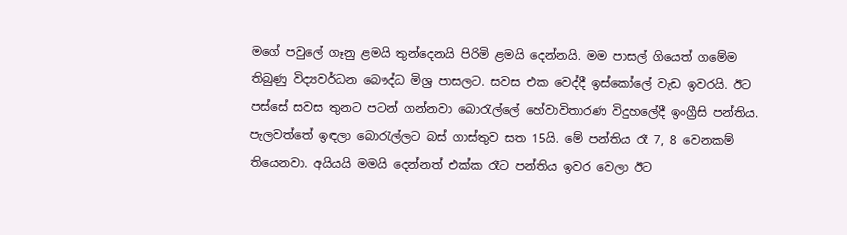මගේ පවුලේ ගෑනු ළමයි තුන්දෙනයි පිරිමි ළමයි දෙන්නයි. මම පාසල් ගියෙත් ගමේම තිබුණු විද්‍යවර්ධන බෞද්ධ මිශ්‍ර පාසලට. සවස එක වෙද්දී ඉස්කෝලේ වැඩ ඉවරයි. ඊට පස්සේ සවස තුනට පටන් ගන්නවා බොරැල්ලේ හේවාවිතාරණ විදුහලේදී ඉංග්‍රීසි පන්තිය. පැලවත්තේ ඉඳලා බොරැල්ලට බස් ගාස්තුව සත 15යි. මේ පන්තිය රෑ 7, 8 වෙනකම් තියෙනවා. අයියයි මමයි දෙන්නත් එක්ක රෑට පන්තිය ඉවර වෙලා ඊට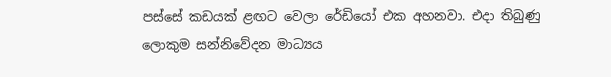පස්සේ කඩයක් ළඟට වෙලා රේඩියෝ එක අහනවා. එදා තිබුණු ලොකුම සන්නිවේදන මාධ්‍යය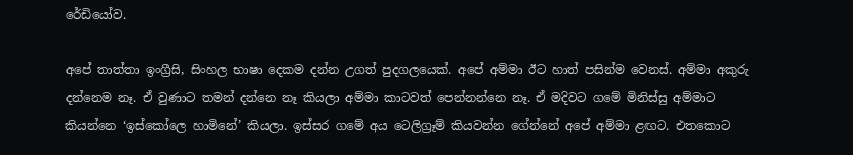රේඩියෝව.

අපේ තාත්තා ඉංග්‍රීසි, සිංහල භාෂා දෙකම දන්න උගත් පුදගලයෙක්. අපේ අම්මා ඊට හාත් පසින්ම වෙනස්. අම්මා අකුරු දන්නෙම නෑ. ඒ වුණාට තමන් දන්නෙ නෑ කියලා අම්මා කාටවත් පෙන්නන්නෙ නෑ. ඒ මදිවට ගමේ මිනිස්සු අම්මාට කියන්නෙ ‘ඉස්කෝලෙ හාමිනේ’ කියලා. ඉස්සර ගමේ අය ටෙලිග්‍රෑම් කියවන්න ගේන්නේ අපේ අම්මා ළඟට. එතකොට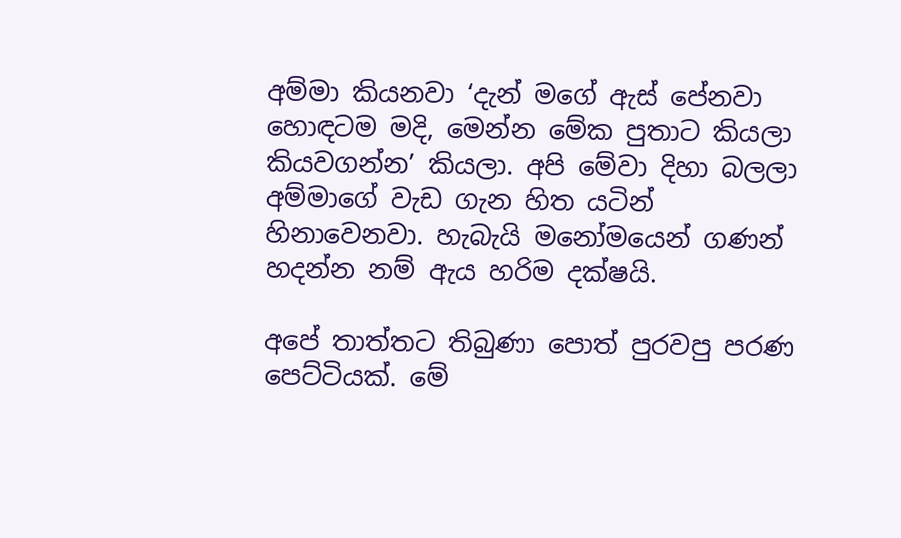අම්මා කියනවා ‘දැන් මගේ ඇස් පේනවා හොඳටම මදි, මෙන්න මේක පුතාට කියලා කියවගන්න’ කියලා. අපි මේවා දිහා බලලා අම්මාගේ වැඩ ගැන හිත යටින් හිනාවෙනවා. හැබැයි මනෝමයෙන් ගණන් හදන්න නම් ඇය හරිම දක්ෂයි.

අපේ තාත්තට තිබුණා පොත් පුරවපු පරණ පෙට්ටියක්. මේ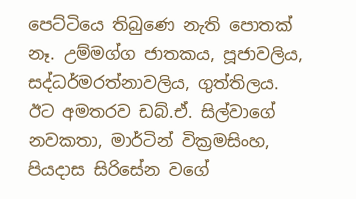පෙට්ටියෙ තිබුණෙ නැති පොතක් නෑ. උම්මග්ග ජාතකය, පූජාවලිය, සද්ධර්මරත්නාවලිය, ගුත්තිලය. ඊට අමතරව ඩබ්.ඒ. සිල්වාගේ නවකතා, මාර්ටින් වික්‍රමසිංහ, පියදාස සිරිසේන වගේ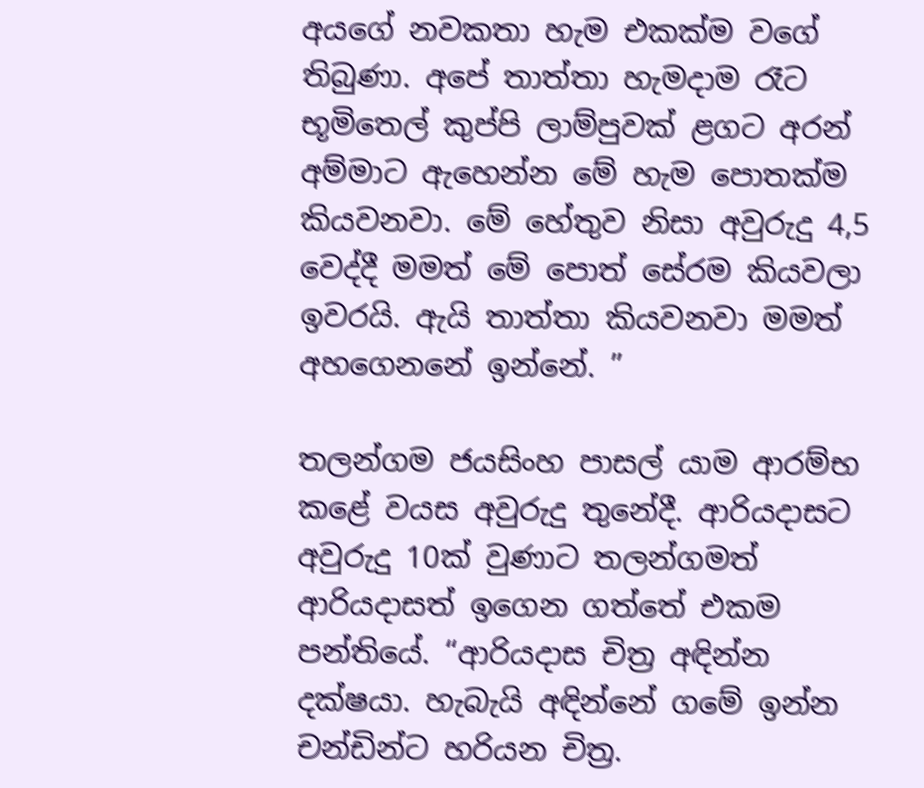අයගේ නවකතා හැම එකක්ම වගේ තිබුණා. අපේ තාත්තා හැමදාම රෑට භූමිතෙල් කුප්පි ලාම්පුවක් ළගට අරන් අම්මාට ඇහෙන්න මේ හැම පොතක්ම කියවනවා. මේ හේතුව නිසා අවුරුදු 4,5 වෙද්දී මමත් මේ පොත් සේරම කියවලා ඉවරයි. ඇයි තාත්තා කියවනවා මමත් අහගෙනනේ ඉන්නේ. ”

තලන්ගම ජයසිංහ පාසල් යාම ආරම්භ කළේ වයස අවුරුදු තුනේදී. ආරියදාසට අවුරුදු 10ක් වුණාට තලන්ගමත් ආරියදාසත් ඉගෙන ගත්තේ එකම පන්තියේ. “ආරියදාස චිත්‍ර අඳින්න දක්ෂයා. හැබැයි අඳින්නේ ගමේ ඉන්න චන්ඩින්ට හරියන චිත්‍ර.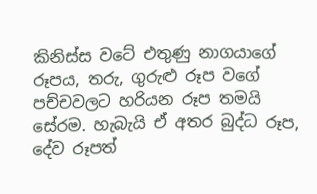කිනිස්ස වටේ එතුණු නාගයාගේ රූපය, තරු, ගුරුළු රූප වගේ පච්චවලට හරියන රූප තමයි සේරම. හැබැයි ඒ අතර බුද්ධ රූප, දේව රූපත්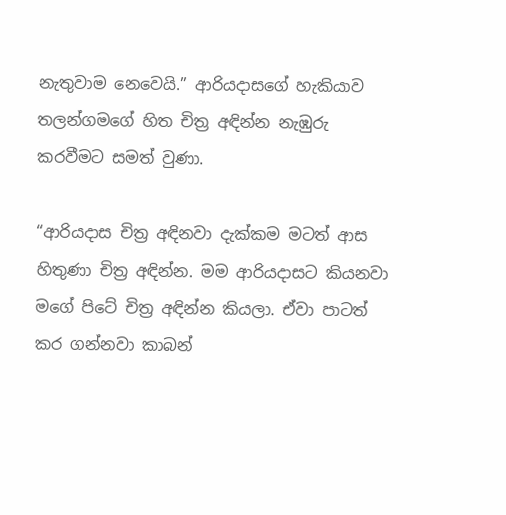නැතුවාම නෙවෙයි.” ආරියදාසගේ හැකියාව තලන්ගමගේ හිත චිත්‍ර අඳින්න නැඹුරු කරවීමට සමත් වුණා.

“ආරියදාස චිත්‍ර අඳිනවා දැක්කම මටත් ආස හිතුණා චිත්‍ර අඳින්න. මම ආරියදාසට කියනවා මගේ පිටේ චිත්‍ර අඳින්න කියලා. ඒවා පාටත් කර ගන්නවා කාබන්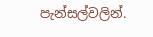පැන්සල්වලින්.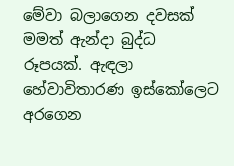මේවා බලාගෙන දවසක් මමත් ඇන්දා බුද්ධ රූපයක්. ඇඳලා හේවාවිතාරණ ඉස්කෝලෙට අරගෙන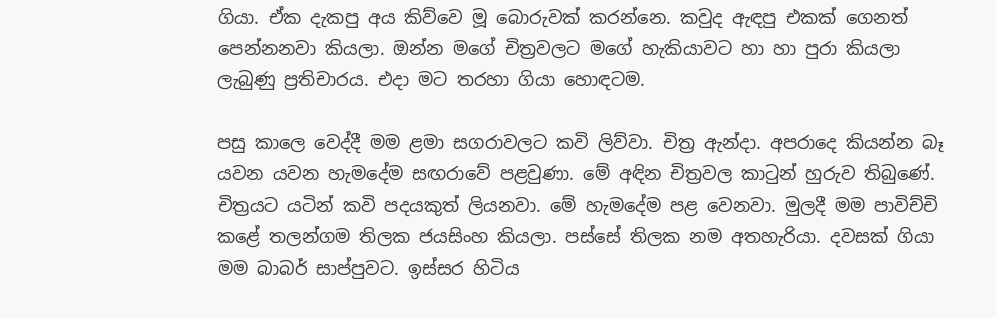ගියා. ඒක දැකපු අය කිව්වෙ මූ බොරුවක් කරන්නෙ. කවුද ඇඳපු එකක් ගෙනත් පෙන්නනවා කියලා. ඔන්න මගේ චිත්‍රවලට මගේ හැකියාවට හා හා පුරා කියලා ලැබුණු ප්‍රතිචාරය. එදා මට තරහා ගියා හොඳටම.

පසු කාලෙ වෙද්දී මම ළමා සගරාවලට කවි ලිව්වා. චිත්‍ර ඇන්දා. අපරාදෙ කියන්න බෑ යවන යවන හැමදේම සඟරාවේ පළවුණා. මේ අඳින චිත්‍රවල කාටුන් හුරුව තිබුණේ. චිත්‍රයට යටින් කවි පදයකුත් ලියනවා. මේ හැමදේම පළ වෙනවා. මුලදී මම පාවිච්චි කළේ තලන්ගම තිලක ජයසිංහ කියලා. පස්සේ තිලක නම අතහැරියා. දවසක් ගියා මම බාබර් සාප්පුවට. ඉස්සර හිටිය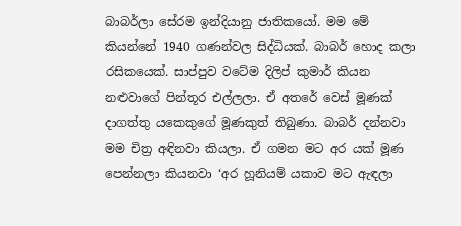බාබර්ලා සේරම ඉන්දියානු ජාතිකයෝ. මම මේ කියන්නේ 1940 ගණන්වල සිද්ධියක්. බාබර් හොද කලා රසිකයෙක්. සාප්පුව වටේම දිලිප් කුමාර් කියන නළුවාගේ පින්තූර එල්ලලා. ඒ අතරේ වෙස් මූණක් දාගත්තු යකෙකුගේ මූණකුත් තිබුණා. බාබර් දන්නවා මම චිත්‍ර අඳිනවා කියලා. ඒ ගමන මට අර යක් මූණ පෙන්නලා කියනවා ‘අර හූනියම් යකාව මට ඇඳලා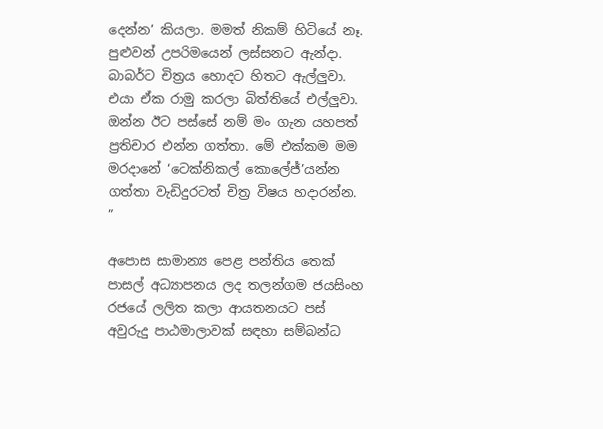දෙන්න’ කියලා. මමත් නිකම් හිටියේ නෑ. පුළුවන් උපරිමයෙන් ලස්සනට ඇන්දා. බාබර්ට චිත්‍රය හොදට හිතට ඇල්ලුවා. එයා ඒක රාමු කරලා බිත්තියේ එල්ලුවා. ඔන්න ඊට පස්සේ නම් මං ගැන යහපත් ප්‍රතිචාර එන්න ගත්තා. මේ එක්කම මම මරදානේ ‘ටෙක්නිකල් කොලේජ්’යන්න ගත්තා වැඩිදුරටත් චිත්‍ර විෂය හදාරන්න. ”

අපොස සාමාන්‍ය පෙළ පන්තිය තෙක් පාසල් අධ්‍යාපනය ලද තලන්ගම ජයසිංහ රජයේ ලලිත කලා ආයතනයට පස් අවුරුදු පාඨමාලාවක් සඳහා සම්බන්ධ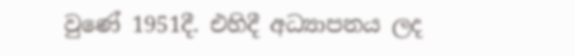වුණේ 1951දී. එහිදී අධ්‍යාපනය ලද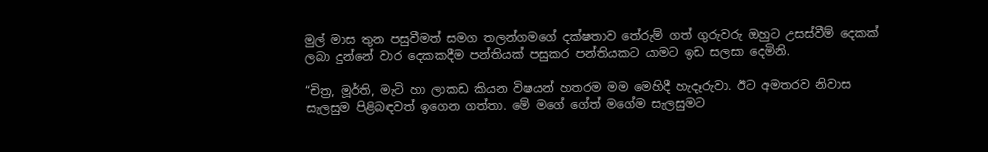මුල් මාස තුන පසුවීමත් සමග තලන්ගමගේ දක්ෂතාව තේරුම් ගත් ගුරුවරු ඔහුට උසස්වීම් දෙකක් ලබා දුන්නේ වාර දෙකකදීම පන්තියක් පසුකර පන්තියකට යාමට ඉඩ සලසා දෙමිනි.

“චිත්‍ර, මූර්ති, මැටි හා ලාකඩ කියන විෂයන් හතරම මම මෙහිදී හැදෑරුවා. ඊට අමතරව නිවාස සැලසුම පිළිබඳවත් ඉගෙන ගත්තා. මේ මගේ ගේත් මගේම සැලසුමට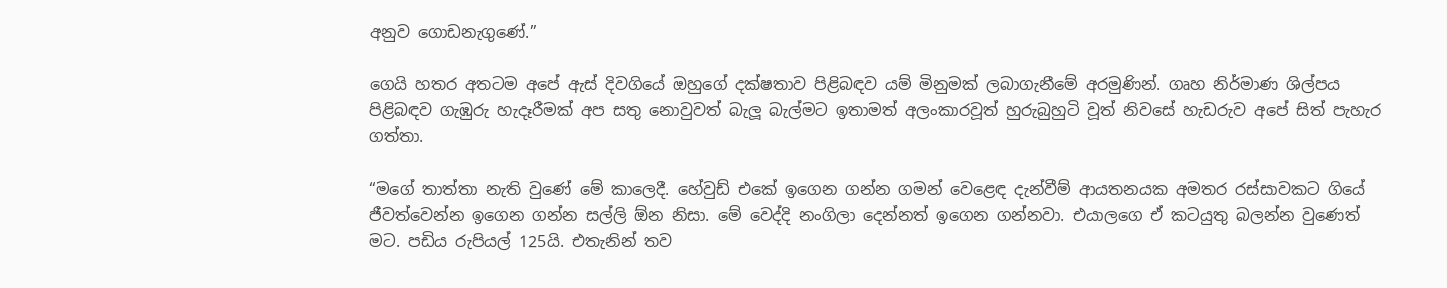අනුව ගොඩනැගුණේ.”

ගෙයි හතර අතටම අපේ ඇස් දිවගියේ ඔහුගේ දක්ෂතාව පිළිබඳව යම් මිනුමක් ලබාගැනීමේ අරමුණින්. ගෘහ නිර්මාණ ශිල්පය පිළිබඳව ගැඹුරු හැදෑරීමක් අප සතු නොවුවත් බැලූ බැල්මට ඉතාමත් අලංකාරවූත් හුරුබුහුටි වූත් නිවසේ හැඩරුව අපේ සිත් පැහැර ගත්තා.

“මගේ තාත්තා නැති වුණේ මේ කාලෙදී. හේවුඩ් එකේ ඉගෙන ගන්න ගමන් වෙළෙඳ දැන්වීම් ආයතනයක අමතර රස්සාවකට ගියේ ජීවත්වෙන්න ඉගෙන ගන්න සල්ලි ඕන නිසා. මේ වෙද්දි නංගිලා දෙන්නත් ඉගෙන ගන්නවා. එයාලගෙ ඒ කටයුතු බලන්න වුණෙත් මට. පඩිය රුපියල් 125යි. එතැනින් තව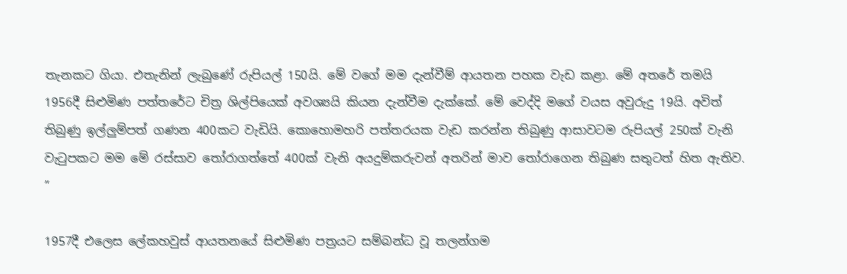තැනකට ගියා. එතැනින් ලැබුණේ රුපියල් 150යි. මේ වගේ මම දැන්වීම් ආයතන පහක වැඩ කළා. මේ අතරේ තමයි 1956දී සිළුමිණ පත්තරේට චිත්‍ර ශිල්පියෙක් අවශ්‍යයි කියන දැන්වීම දැක්කේ. මේ වෙද්දි මගේ වයස අවුරුදු 19යි. අවිත් තිබුණු ඉල්ලුම්පත් ගණන 400කට වැඩියි. කොහොමහරි පත්තරයක වැඩ කරන්න තිබුණු ආසාවටම රුපියල් 250ක් වැනි වැටුපකට මම මේ රස්සාව තෝරාගත්තේ 400ක් වැනි අයදුම්කරුවන් අතරින් මාව තෝරාගෙන තිබුණ සතුටත් හිත ඇතිව. ”

1957දී එලෙස ලේකහවුස් ආයතනයේ සිළුමිණ පත්‍රයට සම්බන්ධ වූ තලන්ගම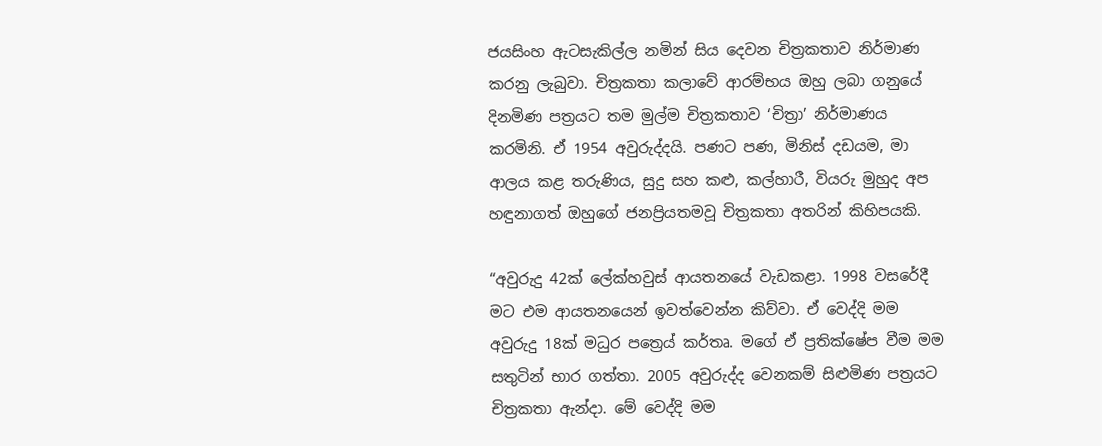ජයසිංහ ඇටසැකිල්ල නමින් සිය දෙවන චිත්‍රකතාව නිර්මාණ කරනු ලැබුවා. චිත්‍රකතා කලාවේ ආරම්භය ඔහු ලබා ගනුයේ දිනමිණ පත්‍රයට තම මුල්ම චිත්‍රකතාව ‘චිත්‍රා’ නිර්මාණය කරමිනි. ඒ 1954 අවුරුද්දයි. පණට පණ, මිනිස් දඩයම, මා ආලය කළ තරුණිය, සුදු සහ කළු, කල්හාරී, වියරු මුහුද අප හඳුනාගත් ඔහුගේ ජනප්‍රියතමවූ චිත්‍රකතා අතරින් කිහිපයකි.

“අවුරුදු 42ක් ලේක්හවුස් ආයතනයේ වැඩකළා. 1998 වසරේදී මට එම ආයතනයෙන් ඉවත්වෙන්න කිව්වා. ඒ වෙද්දි මම අවුරුදු 18ක් මධුර පත්‍රෙය් කර්තෘ. මගේ ඒ ප්‍රතික්ෂේප වීම මම සතුටින් භාර ගත්තා. 2005 අවුරුද්ද වෙනකම් සිළුමිණ පත්‍රයට චිත්‍රකතා ඇන්දා. මේ වෙද්දි මම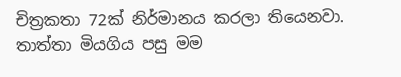චිත්‍රකතා 72ක් නිර්මානය කරලා තියෙනවා. තාත්තා මියගිය පසු මම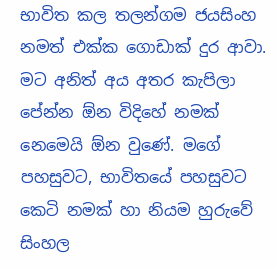භාවිත කල තලන්ගම ජයසිංහ නමත් එක්ක ගොඩාක් දුර ආවා. මට අනිත් අය අතර කැපිලා පේන්න ඕන විදිහේ නමක් නෙමෙයි ඕන වුණේ. මගේ පහසුවට, භාවිතයේ පහසුවට කෙටි නමක් හා නියම හුරුවේ සිංහල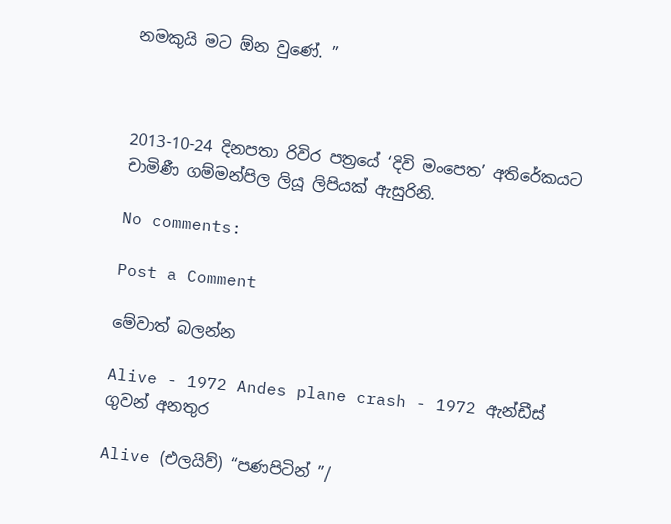නමකුයි මට ඕන වුණේ. ”



2013-10-24 දිනපතා රිවිර පත්‍රයේ ‘දිවි මංපෙත’ අතිරේකයට චාමිණී ගම්මන්පිල ලියූ ලිපියක් ඇසුරිනි.

No comments:

Post a Comment

මේවාත් බලන්න

Alive - 1972 Andes plane crash - 1972 ඇන්ඩීස් ගුවන් අනතුර

Alive (එලයිව්) “පණපිටින් ”/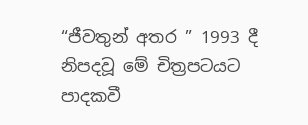“ජීවතුන් අතර ” 1993 දී නිපදවූ මේ චිත්‍රපටයට පාදකවී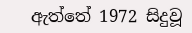ඇත්තේ 1972 සිදුවූ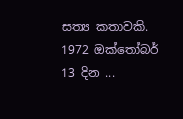සත්‍ය කතාවකි. 1972 ඔක්තෝබර් 13 දින ...